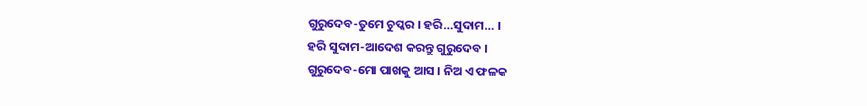ଗୁରୁଦେବ-ତୁମେ ଚୁପ୍କର । ହରି…ସୁଦାମ… ।
ହରି ସୁଦାମ-ଆଦେଶ କରନ୍ତୁ ଗୁରୁଦେବ ।
ଗୁରୁଦେବ-ମୋ ପାଖକୁ ଆସ । ନିଅ ଏ ଫଳକ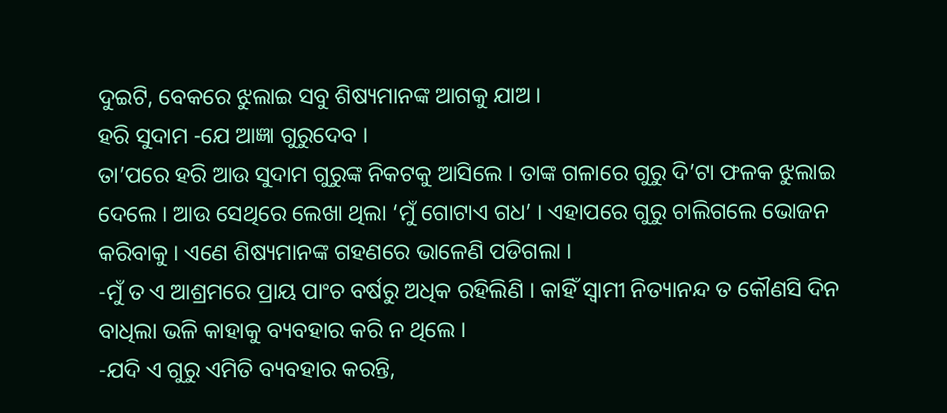ଦୁଇଟି, ବେକରେ ଝୁଲାଇ ସବୁ ଶିଷ୍ୟମାନଙ୍କ ଆଗକୁ ଯାଅ ।
ହରି ସୁଦାମ -ଯେ ଆଜ୍ଞା ଗୁରୁଦେବ ।
ତା’ପରେ ହରି ଆଉ ସୁଦାମ ଗୁରୁଙ୍କ ନିକଟକୁ ଆସିଲେ । ତାଙ୍କ ଗଳାରେ ଗୁରୁ ଦି’ଟା ଫଳକ ଝୁଲାଇ ଦେଲେ । ଆଉ ସେଥିରେ ଲେଖା ଥିଲା ‘ମୁଁ ଗୋଟାଏ ଗଧ’ । ଏହାପରେ ଗୁରୁ ଚାଲିଗଲେ ଭୋଜନ କରିବାକୁ । ଏଣେ ଶିଷ୍ୟମାନଙ୍କ ଗହଣରେ ଭାଳେଣି ପଡିଗଲା ।
-ମୁଁ ତ ଏ ଆଶ୍ରମରେ ପ୍ରାୟ ପାଂଚ ବର୍ଷରୁ ଅଧିକ ରହିଲିଣି । କାହିଁ ସ୍ୱାମୀ ନିତ୍ୟାନନ୍ଦ ତ କୌଣସି ଦିନ ବାଧିଲା ଭଳି କାହାକୁ ବ୍ୟବହାର କରି ନ ଥିଲେ ।
-ଯଦି ଏ ଗୁରୁ ଏମିତି ବ୍ୟବହାର କରନ୍ତି,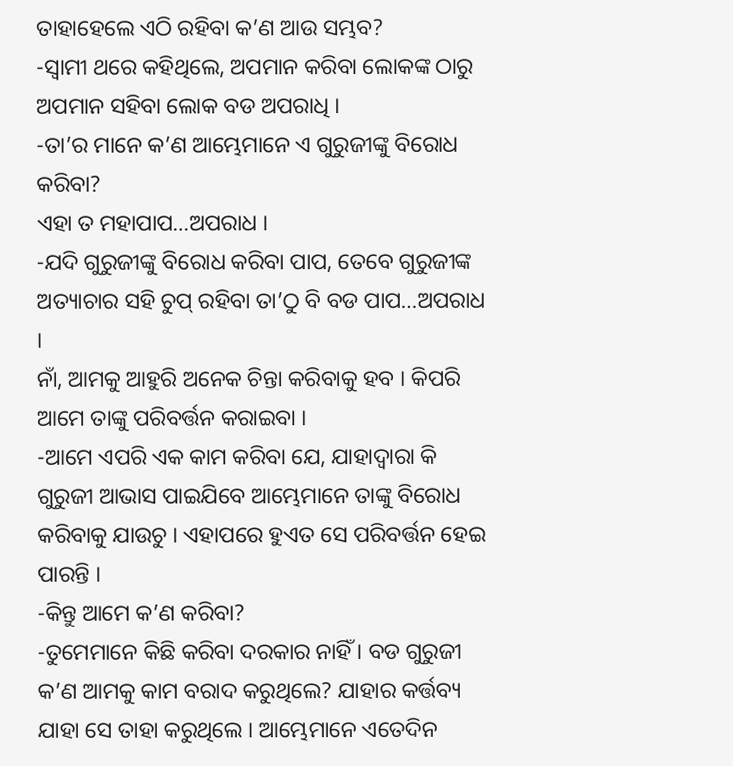ତାହାହେଲେ ଏଠି ରହିବା କ’ଣ ଆଉ ସମ୍ଭବ?
-ସ୍ୱାମୀ ଥରେ କହିଥିଲେ, ଅପମାନ କରିବା ଲୋକଙ୍କ ଠାରୁ ଅପମାନ ସହିବା ଲୋକ ବଡ ଅପରାଧି ।
-ତା’ର ମାନେ କ’ଣ ଆମ୍ଭେମାନେ ଏ ଗୁରୁଜୀଙ୍କୁ ବିରୋଧ କରିବା?
ଏହା ତ ମହାପାପ…ଅପରାଧ ।
-ଯଦି ଗୁରୁଜୀଙ୍କୁ ବିରୋଧ କରିବା ପାପ, ତେବେ ଗୁରୁଜୀଙ୍କ ଅତ୍ୟାଚାର ସହି ଚୁପ୍ ରହିବା ତା’ଠୁ ବି ବଡ ପାପ…ଅପରାଧ ।
ନାଁ, ଆମକୁ ଆହୁରି ଅନେକ ଚିନ୍ତା କରିବାକୁ ହବ । କିପରି ଆମେ ତାଙ୍କୁ ପରିବର୍ତ୍ତନ କରାଇବା ।
-ଆମେ ଏପରି ଏକ କାମ କରିବା ଯେ, ଯାହାଦ୍ୱାରା କି ଗୁରୁଜୀ ଆଭାସ ପାଇଯିବେ ଆମ୍ଭେମାନେ ତାଙ୍କୁ ବିରୋଧ କରିବାକୁ ଯାଉଚୁ । ଏହାପରେ ହୁଏତ ସେ ପରିବର୍ତ୍ତନ ହେଇ ପାରନ୍ତି ।
-କିନ୍ତୁ ଆମେ କ’ଣ କରିବା?
-ତୁମେମାନେ କିଛି କରିବା ଦରକାର ନାହିଁ । ବଡ ଗୁରୁଜୀ କ’ଣ ଆମକୁ କାମ ବରାଦ କରୁଥିଲେ? ଯାହାର କର୍ତ୍ତବ୍ୟ ଯାହା ସେ ତାହା କରୁଥିଲେ । ଆମ୍ଭେମାନେ ଏତେଦିନ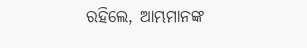ରହିଲେ, ଆମ୍ଭମାନଙ୍କ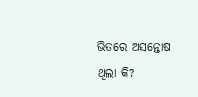ଭିତରେ ଅସନ୍ତୋଷ ଥିଲା କି?